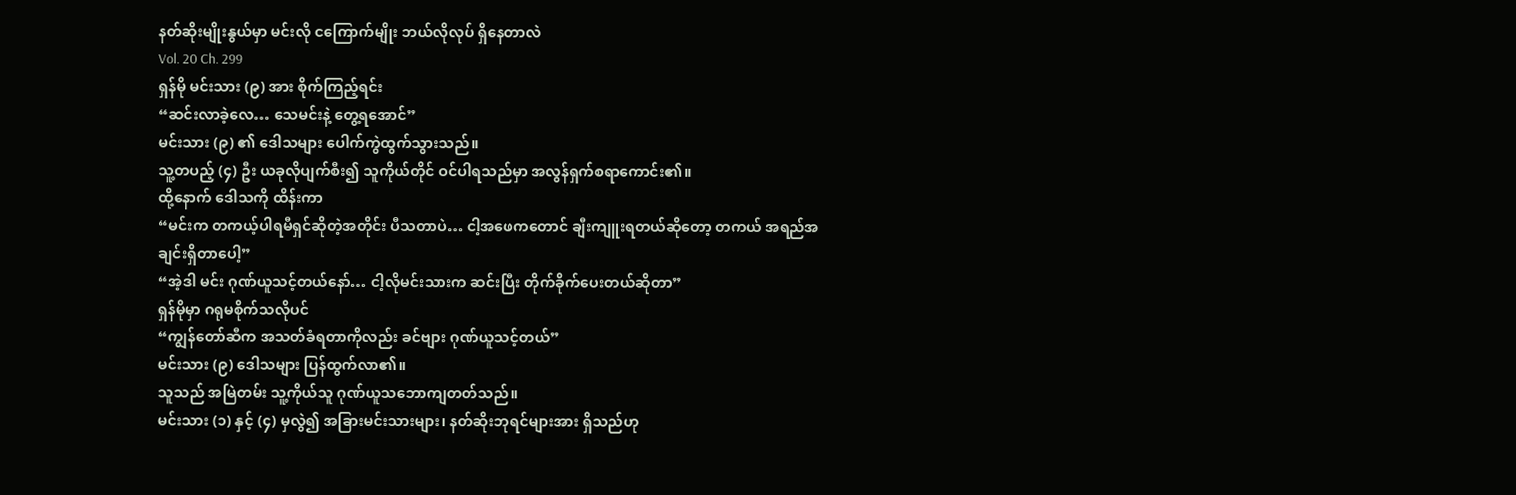နတ်ဆိုးမျိုးနွယ်မှာ မင်းလို ငကြောက်မျိုး ဘယ်လိုလုပ် ရှိနေတာလဲ
Vol. 20 Ch. 299
ရှန်မို မင်းသား (၉) အား စိုက်ကြည့်ရင်း
“ဆင်းလာခဲ့လေ… သေမင်းနဲ့ တွေ့ရအောင်”
မင်းသား (၉) ၏ ဒေါသများ ပေါက်ကွဲထွက်သွားသည်။
သူ့တပည့် (၄) ဦး ယခုလိုပျက်စီး၍ သူကိုယ်တိုင် ဝင်ပါရသည်မှာ အလွန်ရှက်စရာကောင်း၏။
ထို့နောက် ဒေါသကို ထိန်းကာ
“မင်းက တကယ့်ပါရမီရှင်ဆိုတဲ့အတိုင်း ပီသတာပဲ… ငါ့အဖေကတောင် ချီးကျူးရတယ်ဆိုတော့ တကယ် အရည်အချင်းရှိတာပေါ့”
“အဲ့ဒါ မင်း ဂုဏ်ယူသင့်တယ်နော်… ငါ့လိုမင်းသားက ဆင်းပြီး တိုက်ခိုက်ပေးတယ်ဆိုတာ”
ရှန်မိုမှာ ဂရုမစိုက်သလိုပင်
“ကျွန်တော်ဆီက အသတ်ခံရတာကိုလည်း ခင်ဗျား ဂုဏ်ယူသင့်တယ်”
မင်းသား (၉) ဒေါသများ ပြန်ထွက်လာ၏။
သူသည် အမြဲတမ်း သူ့ကိုယ်သူ ဂုဏ်ယူသဘောကျတတ်သည်။
မင်းသား (၁) နှင့် (၄) မှလွဲ၍ အခြားမင်းသားများ၊ နတ်ဆိုးဘုရင်များအား ရှိသည်ဟု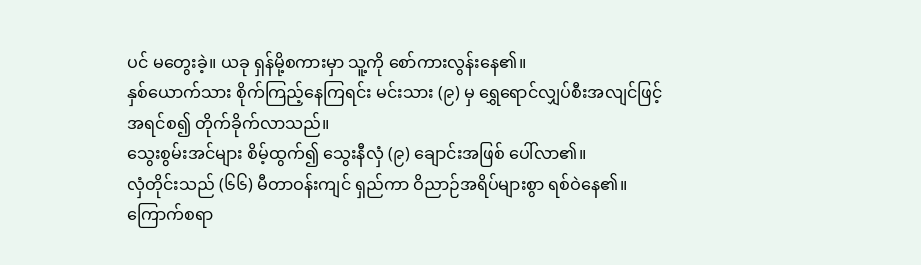ပင် မတွေးခဲ့။ ယခု ရှန်မို့စကားမှာ သူ့ကို စော်ကားလွန်းနေ၏။
နှစ်ယောက်သား စိုက်ကြည့်နေကြရင်း မင်းသား (၉) မှ ရွှေရောင်လျှပ်စီးအလျင်ဖြင့် အရင်စ၍ တိုက်ခိုက်လာသည်။
သွေးစွမ်းအင်များ စိမ့်ထွက်၍ သွေးနီလှံ (၉) ချောင်းအဖြစ် ပေါ်လာ၏။
လှံတိုင်းသည် (၆၆) မီတာဝန်းကျင် ရှည်ကာ ဝိညာဉ်အရိပ်များစွာ ရစ်ဝဲနေ၏။
ကြောက်စရာ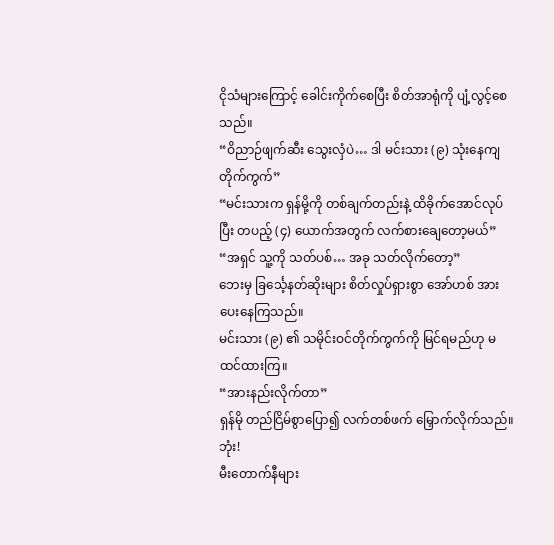ငိုသံများကြောင့် ခေါင်းကိုက်စေပြီး စိတ်အာရုံကို ပျံ့လွင့်စေသည်။
“ဝိညာဉ်ဖျက်ဆီး သွေးလှံပဲ… ဒါ မင်းသား (၉) သုံးနေကျ တိုက်ကွက်”
“မင်းသားက ရှန်မို့ကို တစ်ချက်တည်းနဲ့ ထိခိုက်အောင်လုပ်ပြီး တပည့် (၄) ယောက်အတွက် လက်စားချေတော့မယ်”
“အရှင် သူ့ကို သတ်ပစ်… အခု သတ်လိုက်တော့”
ဘေးမှ ခြင်္သေ့နတ်ဆိုးများ စိတ်လှုပ်ရှားစွာ အော်ဟစ် အားပေးနေကြသည်။
မင်းသား (၉) ၏ သမိုင်းဝင်တိုက်ကွက်ကို မြင်ရမည်ဟု မထင်ထားကြ။
“အားနည်းလိုက်တာ”
ရှန်မို တည်ငြိမ်စွာပြော၍ လက်တစ်ဖက် မြှောက်လိုက်သည်။
ဘုံး!
မီးတောက်နီများ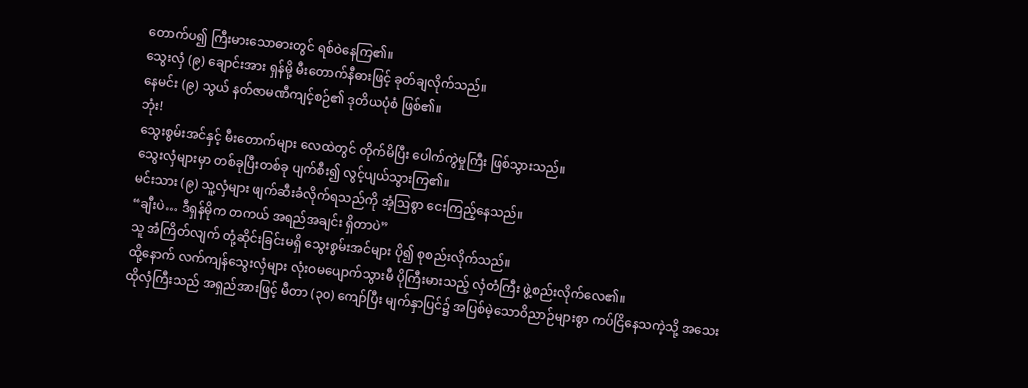တောက်ပ၍ ကြီးမားသောဓားတွင် ရစ်ဝဲနေကြ၏။
သွေးလှံ (၉) ချောင်းအား ရှန်မို့ မီးတောက်နီဓားဖြင့် ခုတ်ချလိုက်သည်။
နေမင်း (၉) သွယ် နတ်ဇာမဏီကျင့်စဉ်၏ ဒုတိယပုံစံ ဖြစ်၏။
ဘုံး!
သွေးစွမ်းအင်နှင့် မီးတောက်များ လေထဲတွင် တိုက်မိပြီး ပေါက်ကွဲမှုကြီး ဖြစ်သွားသည်။
သွေးလှံများမှာ တစ်ခုပြီးတစ်ခု ပျက်စီး၍ လွင့်ပျယ်သွားကြ၏။
မင်းသား (၉) သူ့လှံများ ဖျက်ဆီးခံလိုက်ရသည်ကို အံ့ဩစွာ ငေးကြည့်နေသည်။
“ချီးပဲ… ဒီရှန်မိုက တကယ် အရည်အချင်း ရှိတာပဲ”
သူ အံကြိတ်လျက် တုံ့ဆိုင်းခြင်းမရှိ သွေးစွမ်းအင်များ ပို၍ စုစည်းလိုက်သည်။
ထို့နောက် လက်ကျန်သွေးလှံများ လုံးဝမပျောက်သွားမီ ပိုကြီးမားသည့် လှံတံကြီး ဖွဲ့စည်းလိုက်လေ၏။
ထိုလှံကြီးသည် အရှည်အားဖြင့် မီတာ (၃၀) ကျော်ပြီး မျက်နှာပြင်၌ အပြစ်မဲ့သောဝိညာဉ်များစွာ ကပ်ငြိနေသကဲ့သို့ အသေး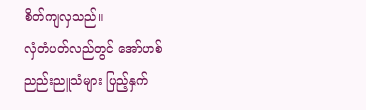စိတ်ကျလှသည်။
လှံတံပတ်လည်တွင် အော်ဟစ်ညည်းညူသံများ ပြည့်နှက်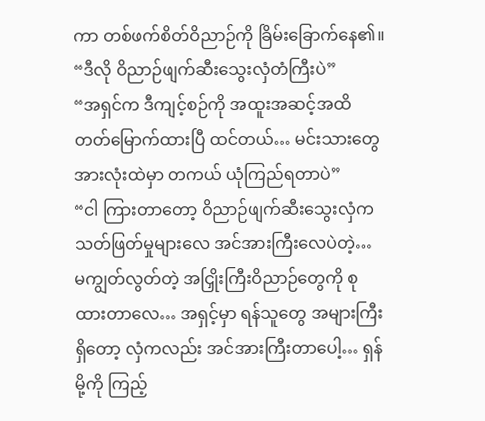ကာ တစ်ဖက်စိတ်ဝိညာဉ်ကို ခြိမ်းခြောက်နေ၏။
“ဒီလို ဝိညာဉ်ဖျက်ဆီးသွေးလှံတံကြီးပဲ”
“အရှင်က ဒီကျင့်စဉ်ကို အထူးအဆင့်အထိ တတ်မြောက်ထားပြီ ထင်တယ်… မင်းသားတွေအားလုံးထဲမှာ တကယ် ယုံကြည်ရတာပဲ”
“ငါ ကြားတာတော့ ဝိညာဉ်ဖျက်ဆီးသွေးလှံက သတ်ဖြတ်မှုများလေ အင်အားကြီးလေပဲတဲ့… မကျွတ်လွတ်တဲ့ အငြှိုးကြီးဝိညာဉ်တွေကို စုထားတာလေ… အရှင့်မှာ ရန်သူတွေ အများကြီးရှိတော့ လှံကလည်း အင်အားကြီးတာပေါ့… ရှန်မို့ကို ကြည့်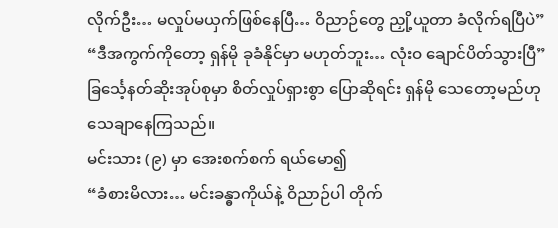လိုက်ဦး… မလှုပ်မယှက်ဖြစ်နေပြီ… ဝိညာဉ်တွေ ညှို့ယူတာ ခံလိုက်ရပြီပဲ”
“ဒီအကွက်ကိုတော့ ရှန်မို ခုခံနိုင်မှာ မဟုတ်ဘူး… လုံးဝ ချောင်ပိတ်သွားပြီ”
ခြင်္သေ့နတ်ဆိုးအုပ်စုမှာ စိတ်လှုပ်ရှားစွာ ပြောဆိုရင်း ရှန်မို သေတော့မည်ဟု သေချာနေကြသည်။
မင်းသား (၉) မှာ အေးစက်စက် ရယ်မော၍
“ခံစားမိလား… မင်းခန္ဓာကိုယ်နဲ့ ဝိညာဉ်ပါ တိုက်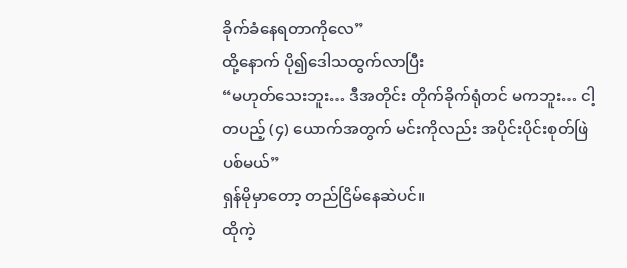ခိုက်ခံနေရတာကိုလေ”
ထို့နောက် ပို၍ဒေါသထွက်လာပြီး
“မဟုတ်သေးဘူး… ဒီအတိုင်း တိုက်ခိုက်ရုံတင် မကဘူး… ငါ့တပည့် (၄) ယောက်အတွက် မင်းကိုလည်း အပိုင်းပိုင်းစုတ်ဖြဲပစ်မယ်”
ရှန်မိုမှာတော့ တည်ငြိမ်နေဆဲပင်။
ထိုကဲ့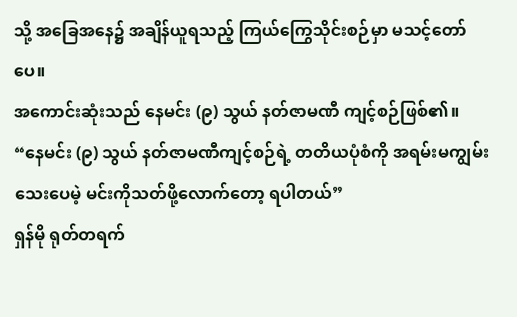သို့ အခြေအနေ၌ အချိန်ယူရသည့် ကြယ်ကြွေသိုင်းစဉ်မှာ မသင့်တော်ပေ။
အကောင်းဆုံးသည် နေမင်း (၉) သွယ် နတ်ဇာမဏီ ကျင့်စဉ်ဖြစ်၏။
“နေမင်း (၉) သွယ် နတ်ဇာမဏီကျင့်စဉ်ရဲ့ တတိယပုံစံကို အရမ်းမကျွမ်းသေးပေမဲ့ မင်းကိုသတ်ဖို့လောက်တော့ ရပါတယ်”
ရှန်မို ရုတ်တရက်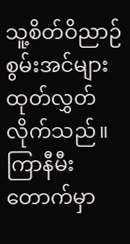သူ့စိတ်ဝိညာဉ်စွမ်းအင်များ ထုတ်လွှတ်လိုက်သည်။
ကြာနီမီးတောက်မှာ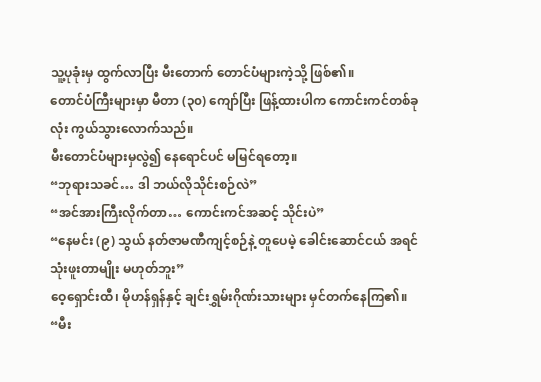သူ့ပုခုံးမှ ထွက်လာပြီး မီးတောက် တောင်ပံများကဲ့သို့ ဖြစ်၏။
တောင်ပံကြီးများမှာ မီတာ (၃၀) ကျော်ပြီး ဖြန့်ထားပါက ကောင်းကင်တစ်ခုလုံး ကွယ်သွားလောက်သည်။
မီးတောင်ပံများမှလွဲ၍ နေရောင်ပင် မမြင်ရတော့။
“ဘုရားသခင်… ဒါ ဘယ်လိုသိုင်းစဉ်လဲ”
“အင်အားကြီးလိုက်တာ… ကောင်းကင်အဆင့် သိုင်းပဲ”
“နေမင်း (၉) သွယ် နတ်ဇာမဏီကျင့်စဉ်နဲ့ တူပေမဲ့ ခေါင်းဆောင်ငယ် အရင်သုံးဖူးတာမျိုး မဟုတ်ဘူး”
ဝေ့ရှောင်းထီ၊ မိုဟန်ရှန်နှင့် ချင်းရွှမ်းဂိုဏ်းသားများ မှင်တက်နေကြ၏။
“မီး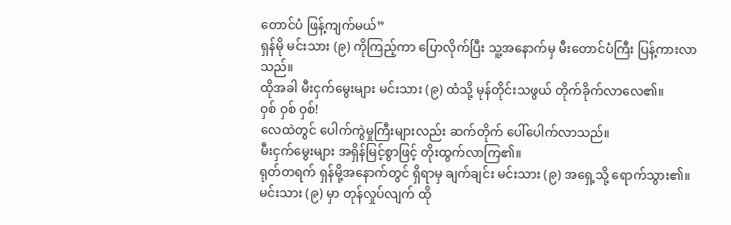တောင်ပံ ဖြန့်ကျက်မယ်”
ရှန်မို မင်းသား (၉) ကိုကြည့်ကာ ပြောလိုက်ပြီး သူ့အနောက်မှ မီးတောင်ပံကြီး ပြန့်ကားလာသည်။
ထိုအခါ မီးငှက်မွေးများ မင်းသား (၉) ထံသို့ မုန်တိုင်းသဖွယ် တိုက်ခိုက်လာလေ၏။
ဝှစ် ဝှစ် ဝှစ်!
လေထဲတွင် ပေါက်ကွဲမှုကြီးများလည်း ဆက်တိုက် ပေါ်ပေါက်လာသည်။
မီးငှက်မွေးများ အရှိန်မြင့်စွာဖြင့် တိုးထွက်လာကြ၏။
ရုတ်တရက် ရှန်မို့အနောက်တွင် ရှိရာမှ ချက်ချင်း မင်းသား (၉) အရှေ့သို့ ရောက်သွား၏။
မင်းသား (၉) မှာ တုန်လှုပ်လျက် ထို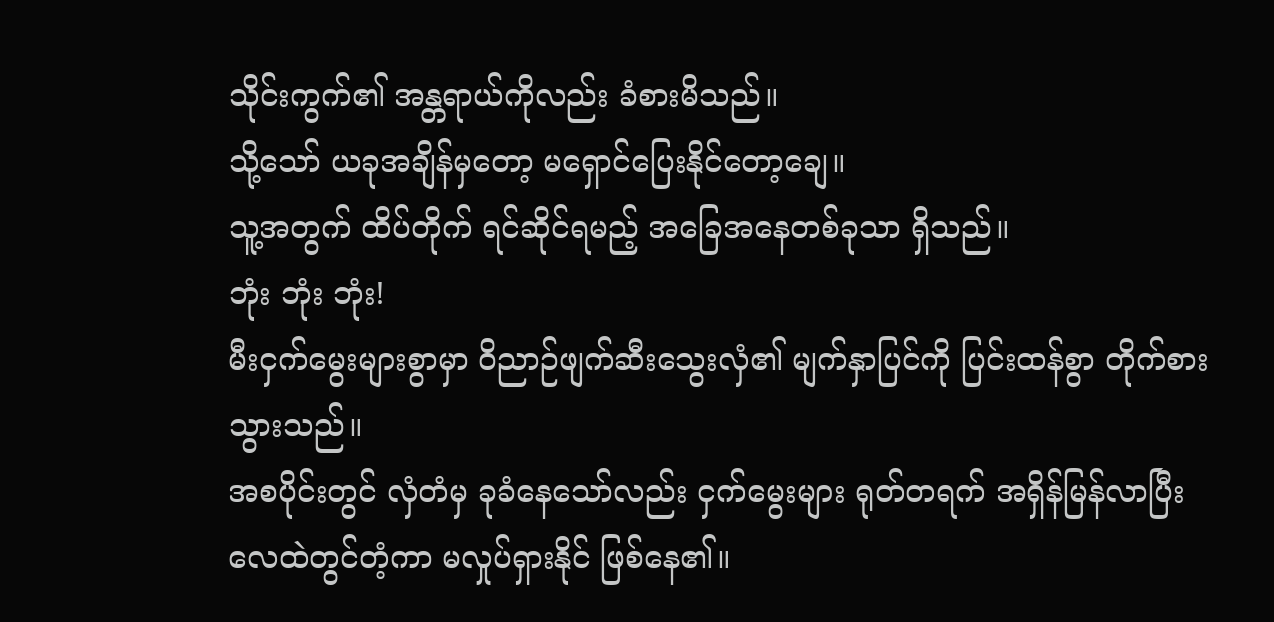သိုင်းကွက်၏ အန္တရာယ်ကိုလည်း ခံစားမိသည်။
သို့သော် ယခုအချိန်မှတော့ မရှောင်ပြေးနိုင်တော့ချေ။
သူ့အတွက် ထိပ်တိုက် ရင်ဆိုင်ရမည့် အခြေအနေတစ်ခုသာ ရှိသည်။
ဘုံး ဘုံး ဘုံး!
မီးငှက်မွေးများစွာမှာ ဝိညာဉ်ဖျက်ဆီးသွေးလှံ၏ မျက်နှာပြင်ကို ပြင်းထန်စွာ တိုက်စားသွားသည်။
အစပိုင်းတွင် လှံတံမှ ခုခံနေသော်လည်း ငှက်မွေးများ ရုတ်တရက် အရှိန်မြန်လာပြီး လေထဲတွင်တံ့ကာ မလှုပ်ရှားနိုင် ဖြစ်နေ၏။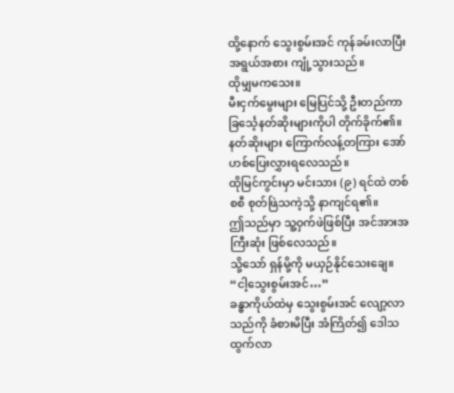ထို့နောက် သွေးစွမ်းအင် ကုန်ခမ်းလာပြီး အရွယ်အစား ကျုံ့သွားသည်။
ထိုမျှမကသေး။
မီးငှက်မွေးများ မြေပြင်သို့ ဦးတည်ကာ ခြင်္သေ့နတ်ဆိုးများကိုပါ တိုက်ခိုက်၏။
နတ်ဆိုးများ ကြောက်လန့်တကြား အော်ဟစ်ပြေးလွှားရလေသည်။
ထိုမြင်ကွင်းမှာ မင်းသား (၉) ရင်ထဲ တစ်စစီ စုတ်ဖြဲသကဲ့သို့ နာကျင်ရ၏။
ဤသည်မှာ သူ့ဝှက်ဖဲဖြစ်ပြီး အင်အားအကြီးဆုံး ဖြစ်လေသည်။
သို့သော် ရှန်မို့ကို မယှဉ်နိုင်သေးချေ။
“ငါ့သွေးစွမ်းအင်…”
ခန္ဓာကိုယ်ထဲမှ သွေးစွမ်းအင် လျော့လာသည်ကို ခံစားမိပြီး အံကြိတ်၍ ဒေါသထွက်လာ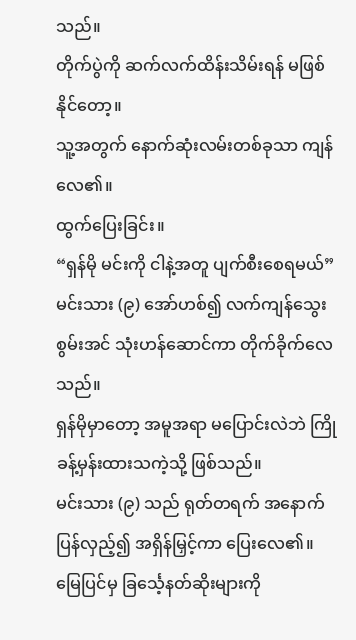သည်။
တိုက်ပွဲကို ဆက်လက်ထိန်းသိမ်းရန် မဖြစ်နိုင်တော့။
သူ့အတွက် နောက်ဆုံးလမ်းတစ်ခုသာ ကျန်လေ၏။
ထွက်ပြေးခြင်း။
“ရှန်မို မင်းကို ငါနဲ့အတူ ပျက်စီးစေရမယ်”
မင်းသား (၉) အော်ဟစ်၍ လက်ကျန်သွေးစွမ်းအင် သုံးဟန်ဆောင်ကာ တိုက်ခိုက်လေသည်။
ရှန်မိုမှာတော့ အမူအရာ မပြောင်းလဲဘဲ ကြိုခန့်မှန်းထားသကဲ့သို့ ဖြစ်သည်။
မင်းသား (၉) သည် ရုတ်တရက် အနောက်ပြန်လှည့်၍ အရှိန်မြှင့်ကာ ပြေးလေ၏။
မြေပြင်မှ ခြင်္သေ့နတ်ဆိုးများကို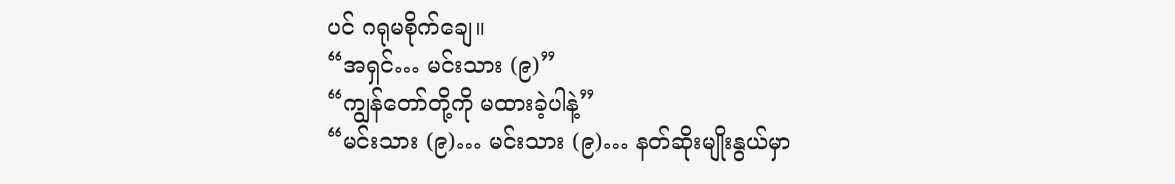ပင် ဂရုမစိုက်ချေ။
“အရှင်… မင်းသား (၉)”
“ကျွန်တော်တို့ကို မထားခဲ့ပါနဲ့”
“မင်းသား (၉)… မင်းသား (၉)… နတ်ဆိုးမျိုးနွယ်မှာ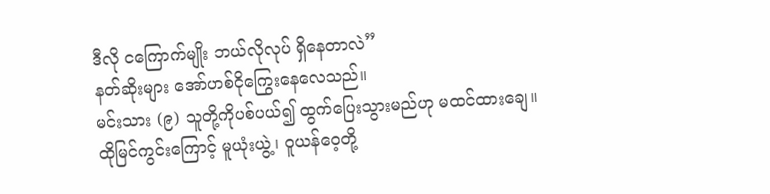ဒီလို ငကြောက်မျိုး ဘယ်လိုလုပ် ရှိနေတာလဲ”
နတ်ဆိုးများ အော်ဟစ်ငိုကြွေးနေလေသည်။
မင်းသား (၉) သူတို့ကိုပစ်ပယ်၍ ထွက်ပြေးသွားမည်ဟု မထင်ထားချေ။
ထိုမြင်ကွင်းကြောင့် မူယုံးယွဲ့၊ ဝူယန်ဝေ့တို့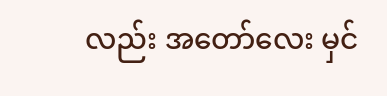လည်း အတော်လေး မှင်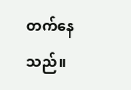တက်နေသည်။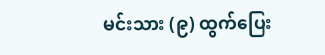မင်းသား (၉) ထွက်ပြေး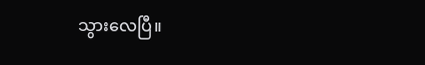သွားလေပြီ။